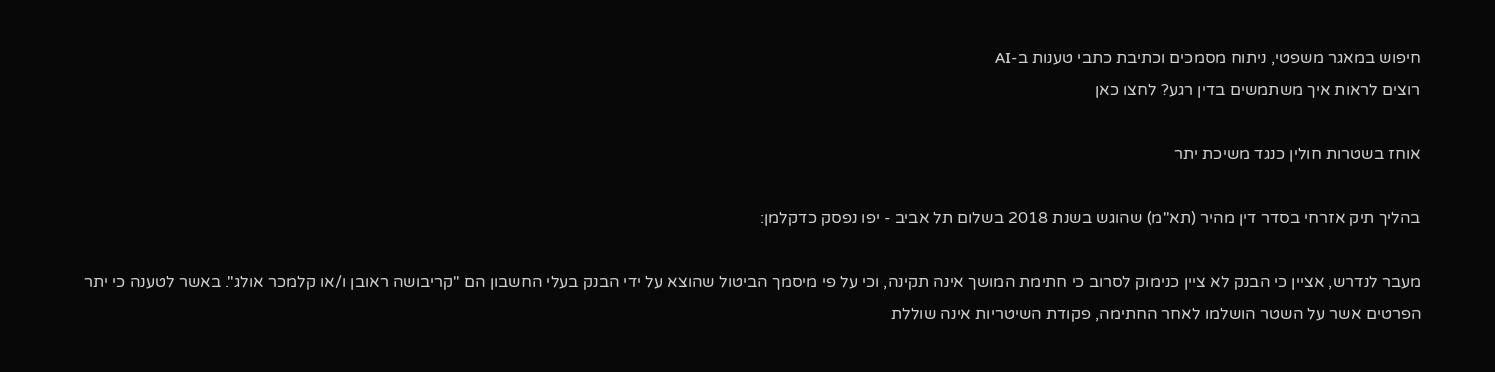חיפוש במאגר משפטי, ניתוח מסמכים וכתיבת כתבי טענות ב-AI
רוצים לראות איך משתמשים בדין רגע? לחצו כאן

אוחז בשטרות חולין כנגד משיכת יתר

בהליך תיק אזרחי בסדר דין מהיר (תא"מ) שהוגש בשנת 2018 בשלום תל אביב - יפו נפסק כדקלמן:

מעבר לנדרש, אציין כי הבנק לא ציין כנימוק לסרוב כי חתימת המושך אינה תקינה, וכי על פי מיסמך הביטול שהוצא על ידי הבנק בעלי החשבון הם "קריבושה ראובן ו/או קלמכר אולג". באשר לטענה כי יתר הפרטים אשר על השטר הושלמו לאחר החתימה, פקודת השיטריות אינה שוללת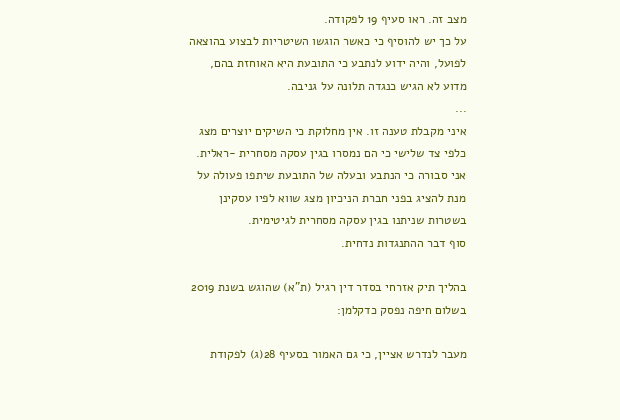מצב זה. ראו סעיף 19 לפקודה.
על כך יש להוסיף כי כאשר הוגשו השיטריות לבצוע בהוצאה לפועל, והיה ידוע לנתבע כי התובעת היא האוחזת בהם, מדוע לא הגיש כנגדה תלונה על גניבה.
...
איני מקבלת טענה זו. אין מחלוקת כי השיקים יוצרים מצג כלפי צד שלישי כי הם נמסרו בגין עסקה מסחרית -ראלית.
אני סבורה כי הנתבע ובעלה של התובעת שיתפו פעולה על מנת להציג בפני חברת הניכיון מצג שווא לפיו עסקינן בשטרות שניתנו בגין עסקה מסחרית לגיטימית.
סוף דבר ההתנגדות נדחית.

בהליך תיק אזרחי בסדר דין רגיל (ת"א) שהוגש בשנת 2019 בשלום חיפה נפסק כדקלמן:

מעבר לנדרש אציין, כי גם האמור בסעיף 28(ג) לפקודת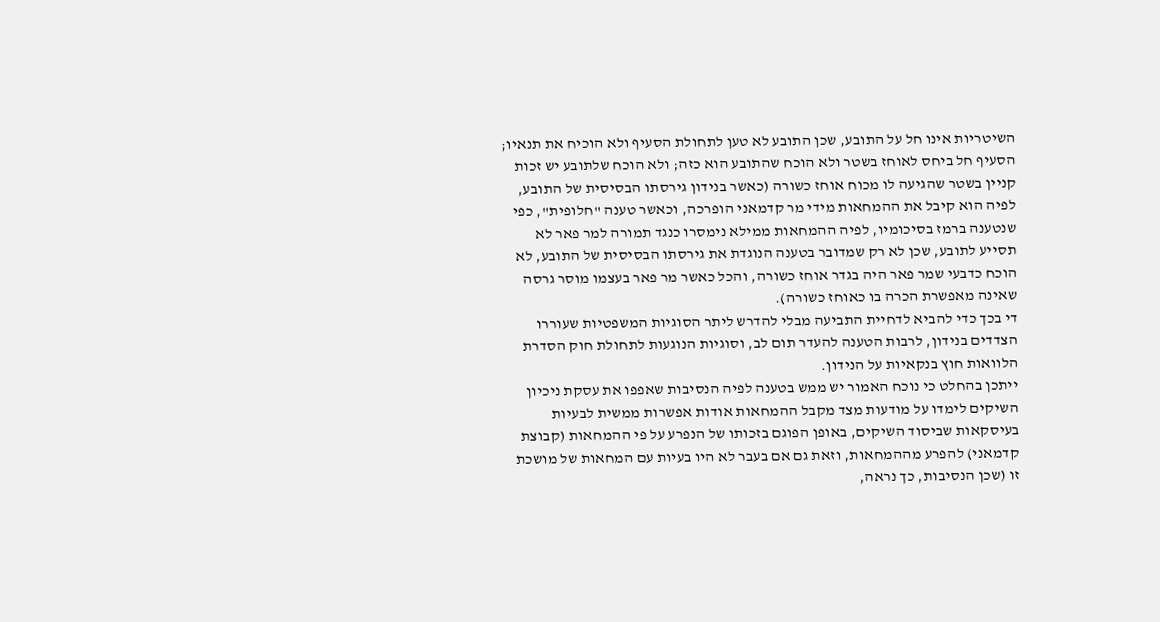השיטריות אינו חל על התובע, שכן התובע לא טען לתחולת הסעיף ולא הוכיח את תנאיו; הסעיף חל ביחס לאוחז בשטר ולא הוכח שהתובע הוא כזה; ולא הוכח שלתובע יש זכות קניין בשטר שהגיעה לו מכוח אוחז כשורה (כאשר בנידון גירסתו הבסיסית של התובע, לפיה הוא קיבל את ההמחאות מידי מר קדמאני הופרכה, וכאשר טענה "חלופית", כפי שנטענה ברמז בסיכומיו, לפיה ההמחאות ממילא נימסרו כנגד תמורה למר פאר לא תסייע לתובע, שכן לא רק שמדובר בטענה הנוגדת את גירסתו הבסיסית של התובע, לא הוכח כדבעי שמר פאר היה בגדר אוחז כשורה, והכל כאשר מר פאר בעצמו מוסר גרסה שאינה מאפשרת הכרה בו כאוחז כשורה).
די בכך כדי להביא לדחיית התביעה מבלי להדרש ליתר הסוגיות המשפטיות שעוררו הצדדים בנידון, לרבות הטענה להעדר תום לב, וסוגיות הנוגעות לתחולת חוק הסדרת הלוואות חוץ בנקאיות על הנידון.
ייתכן בהחלט כי נוכח האמור יש ממש בטענה לפיה הנסיבות שאפפו את עסקת ניכיון השיקים לימדו על מודעות מצד מקבל ההמחאות אודות אפשרות ממשית לבעיות בעיסקאות שביסוד השיקים, באופן הפוגם בזכותו של הנפרע על פי ההמחאות (קבוצת קדמאני) להפרע מההמחאות, וזאת גם אם בעבר לא היו בעיות עם המחאות של מושכת זו (שכן הנסיבות, כך נראה,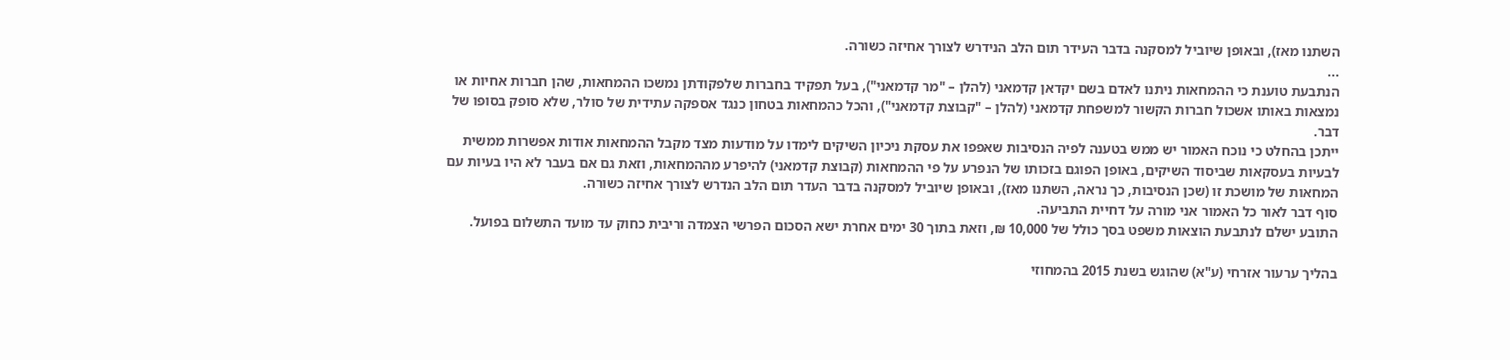השתנו מאז), ובאופן שיוביל למסקנה בדבר העידר תום הלב הנידרש לצורך אחיזה כשורה.
...
הנתבעת טוענת כי ההמחאות ניתנו לאדם בשם יקדאן קדמאני (להלן – "מר קדמאני"), בעל תפקיד בחברות שלפקודתן נמשכו ההמחאות, שהן חברות אחיות או נמצאות באותו אשכול חברות הקשור למשפחת קדמאני (להלן – "קבוצת קדמאני"), והכל כהמחאות בטחון כנגד אספקה עתידית של סולר, שלא סופק בסופו של דבר.
ייתכן בהחלט כי נוכח האמור יש ממש בטענה לפיה הנסיבות שאפפו את עסקת ניכיון השיקים לימדו על מודעות מצד מקבל ההמחאות אודות אפשרות ממשית לבעיות בעסקאות שביסוד השיקים, באופן הפוגם בזכותו של הנפרע על פי ההמחאות (קבוצת קדמאני) להיפרע מההמחאות, וזאת גם אם בעבר לא היו בעיות עם המחאות של מושכת זו (שכן הנסיבות, כך נראה, השתנו מאז), ובאופן שיוביל למסקנה בדבר העדר תום הלב הנדרש לצורך אחיזה כשורה.
סוף דבר לאור כל האמור אני מורה על דחיית התביעה.
התובע ישלם לנתבעת הוצאות משפט בסך כולל של 10,000 ₪, וזאת בתוך 30 ימים אחרת ישא הסכום הפרשי הצמדה וריבית כחוק עד מועד התשלום בפועל.

בהליך ערעור אזרחי (ע"א) שהוגש בשנת 2015 בהמחוזי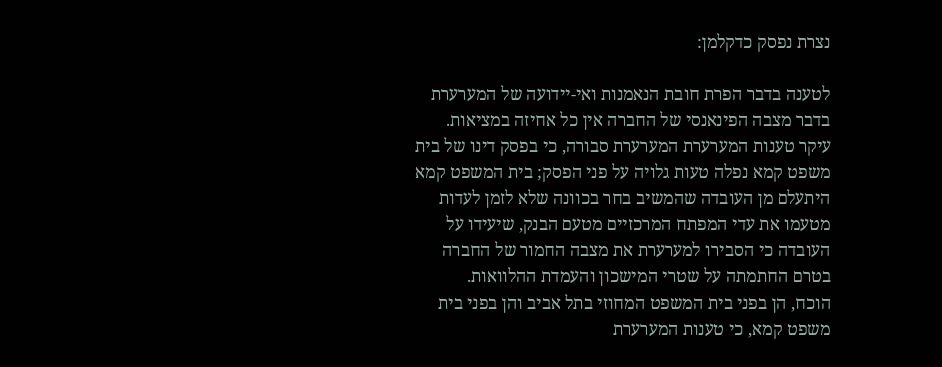נצרת נפסק כדקלמן:

לטענה בדבר הפרת חובת הנאמנות ואי-יידועה של המערערת בדבר מצבה הפינאנסי של החברה אין כל אחיזה במציאות.
עיקר טענות המערערת המערערת סבורה, כי בפסק דינו של בית משפט קמא נפלה טעות גלויה על פני הפסק; בית המשפט קמא היתעלם מן העובדה שהמשיב בחר בכוונה שלא לזמן לעדות מטעמו את עדי המפתח המרכזיים מטעם הבנק, שיעידו על העובדה כי הסבירו למערערת את מצבה החמור של החברה בטרם החתמתה על שטרי המישכון והעמדת ההלוואות.
הוכח, הן בפני בית המשפט המחוזי בתל אביב והן בפני בית משפט קמא, כי טענות המערערת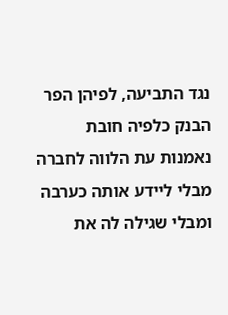נגד התביעה, לפיהן הפר הבנק כלפיה חובת נאמנות עת הלווה לחברה מבלי ליידע אותה כערבה ומבלי שגילה לה את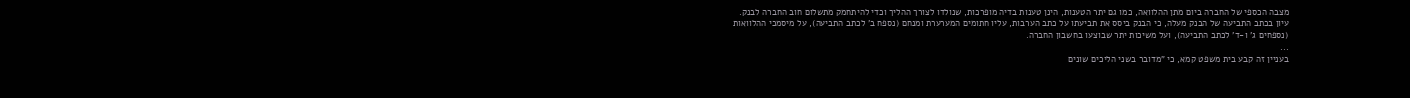מצבה הכספי של החברה ביום מתן ההלוואה, כמו גם יתר הטענות, הינן טענות בדיה מופרכות, שנולדו לצורך ההליך וכדי להיתחמק מתשלום חוב החברה לבנק.
עיון בכתב התביעה של הבנק מעלה, כי הבנק ביסס את תביעתו על כתב הערבות, עליו חתומים המערערת ומנחם (נספח ב' לכתב התביעה), על מיסמכי ההלוואות (נספחים ג' ו-ד' לכתב התביעה), ועל משיכות יתר שבוצעו בחשבון החברה.
...
בעניין זה קבע בית משפט קמא, כי "מדובר בשני הליכים שונים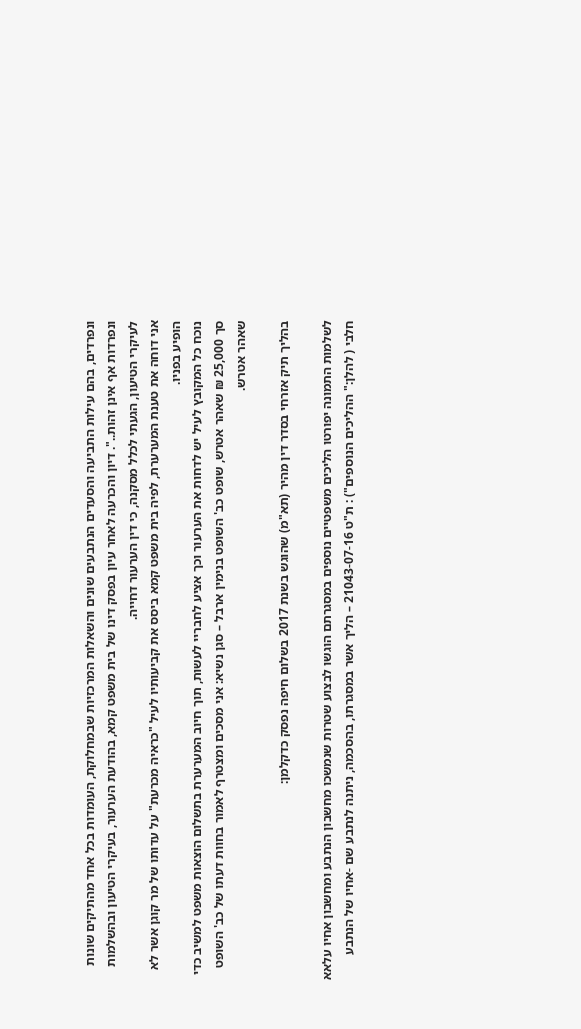ונפרדים, בהם עילות התביעה והסעדים הנתבעים שונים והשאלות המרכזיות שבמחלוקת, העומדות בכל אחד מהתיקים שונות ונפרדות אף אינן זהות..". דיון והכרעה לאחר עיון בפסק דינו של בית משפט קמא, בהודעת הערעור, בעיקרי הטיעון ובהשלמות לעיקרי הטיעון, הגעתי לכלל מסקנה, כי דין הערעור דחייה.
אני דוחה את טענת המערערת, לפיה בית משפט קמא ביסס את קביעותיו לעיל "כראיה מכרעת" על עדותו של מר קוגן אשר לא הופיע בפניו.
נוכח כל המקובץ לעיל יש לדחות את הערעור וכך אציע לחבריי לעשות, תוך חיוב המערערת בתשלום הוצאות משפט למשיב כדי סך 25,000 ₪ שאהר אטרש, שופט כב' השופט בנימין ארבל – סגן נשיא: אני מסכים ומצטרף לאמור בחוות דעתו של כב' השופט שאהר אטרש.

בהליך תיק אזרחי בסדר דין מהיר (תא"מ) שהוגש בשנת 2017 בשלום חיפה נפסק כדקלמן:

לשלמות התמונה יפורטו הליכים משפטיים נוספים במסגרתם הוגשו לבצוע שטרות שנמשכו מחשבון הנתבע ומחשבון אחיו עלאא חלבי ( להלן:" ההליכים הנוספים") : ת"ט 21043-07-16 – הליך אשר במסגרתו, בהסכמה, ניתנה לנתבע שם -אחיו של הנתבע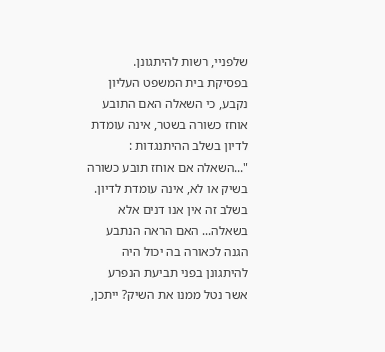שלפניי, רשות להיתגונן.
בפסיקת בית המשפט העליון נקבע, כי השאלה האם התובע אוחז כשורה בשטר, אינה עומדת לדיון בשלב ההיתנגדות : "...השאלה אם אוחז תובע כשורה בשיק או לא, אינה עומדת לדיון. בשלב זה אין אנו דנים אלא בשאלה... האם הראה הנתבע הגנה לכאורה בה יכול היה להיתגונן בפני תביעת הנפרע אשר נטל ממנו את השיק? ייתכן,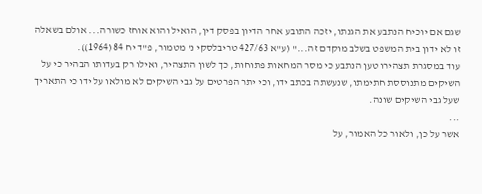שגם אם יוכיח הנתבע את הגנתו, יזכה התובע אחר הדיון בפסק דין, הואיל והוא אוחז כשורה... אולם בשאלה זו לא ידון בית המשפט בשלב מוקדם זה..." (ע"א 427/63 טריבלסקי נ' מטמור, פ"ד יח 84 (1964)).
עוד במסגרת תצהירו טען הנתבע כי מסר המחאות פתוחות, כך לשון התצהיר, ואילו רק בעדותו הבהיר כי על השיקים מתנוססת חתימתו, שנעשתה בכתב ידו, וכי יתר הפרטים על גבי השיקים לא מולאו על ידו כי התאריך שעל גבי השיקים שונה.
...
אשר על כן, ולאור כל האמור, על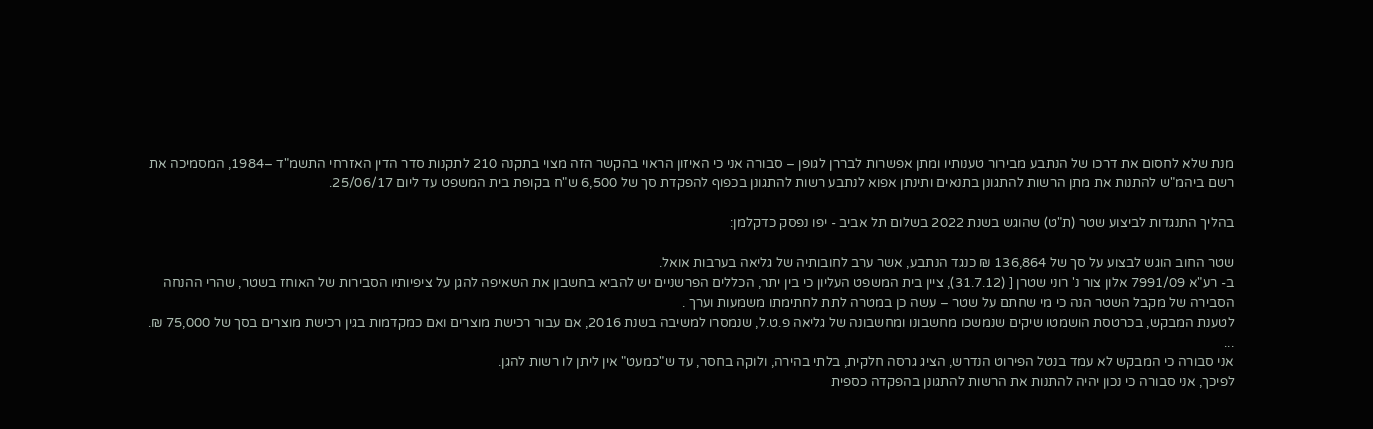מנת שלא לחסום את דרכו של הנתבע מבירור טענותיו ומתן אפשרות לבררן לגופן – סבורה אני כי האיזון הראוי בהקשר הזה מצוי בתקנה 210 לתקנות סדר הדין האזרחי התשמ"ד –1984, המסמיכה את רשם ביהמ"ש להתנות את מתן הרשות להתגונן בתנאים ותינתן אפוא לנתבע רשות להתגונן בכפוף להפקדת סך של 6,500 ש"ח בקופת בית המשפט עד ליום 25/06/17.

בהליך התנגדות לביצוע שטר (ת"ט) שהוגש בשנת 2022 בשלום תל אביב - יפו נפסק כדקלמן:

שטר החוב הוגש לבצוע על סך של 136,864 ₪ כנגד הנתבע, אשר ערב לחובותיה של גליאה בערבות אואל.
ב- רע"א 7991/09 אלון צור נ' רוני שטרן [ (31.7.12), ציין בית המשפט העליון כי בין יתר, הכללים הפרשניים יש להביא בחשבון את השאיפה להגן על ציפיותיו הסבירות של האוחז בשטר, שהרי ההנחה הסבירה של מקבל השטר הנה כי מי שחתם על שטר – עשה כן במטרה לתת לחתימתו משמעות וערך .
לטענת המבקש, בכרטסת הושמטו שיקים שנמשכו מחשבונו ומחשבונה של גליאה פ.ט.ל, שנמסרו למשיבה בשנת 2016, אם עבור רכישת מוצרים ואם כמקדמות בגין רכישת מוצרים בסך של 75,000 ₪.
...
אני סבורה כי המבקש לא עמד בנטל הפירוט הנדרש, הציג גרסה חלקית, בלתי בהירה, ולוקה בחסר, עד ש"כמעט" אין ליתן לו רשות להגן.
לפיכך, אני סבורה כי נכון יהיה להתנות את הרשות להתגונן בהפקדה כספית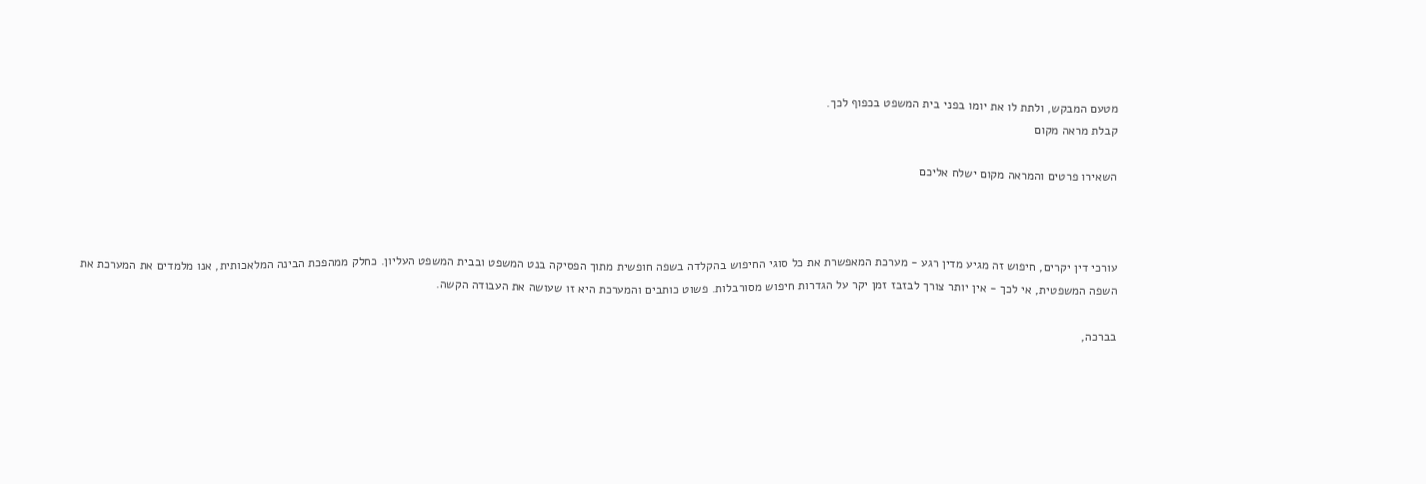מטעם המבקש, ולתת לו את יומו בפני בית המשפט בכפוף לכך.
קבלת מראה מקום

השאירו פרטים והמראה מקום ישלח אליכם



עורכי דין יקרים, חיפוש זה מגיע מדין רגע - מערכת המאפשרת את כל סוגי החיפוש בהקלדה בשפה חופשית מתוך הפסיקה בנט המשפט ובבית המשפט העליון. כחלק ממהפכת הבינה המלאכותית, אנו מלמדים את המערכת את השפה המשפטית, אי לכך - אין יותר צורך לבזבז זמן יקר על הגדרות חיפוש מסורבלות. פשוט כותבים והמערכת היא זו שעושה את העבודה הקשה.

בברכה,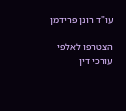עו"ד רונן פרידמן

הצטרפו לאלפי עורכי דין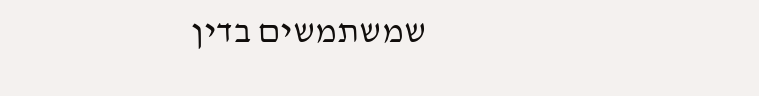שמשתמשים בדין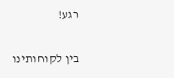רגע!

בין לקוחותינו